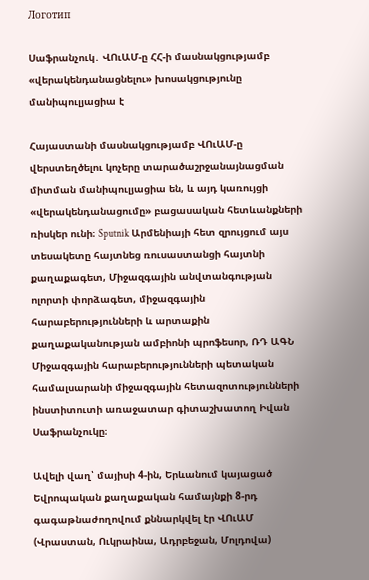Логотип

Սաֆրանչուկ․ ՎՈւԱՄ-ը ՀՀ-ի մասնակցությամբ «վերակենդանացնելու» խոսակցությունը մանիպուլյացիա է

Հայաստանի մասնակցությամբ ՎՈւԱՄ-ը վերստեղծելու կոչերը տարածաշրջանայնացման միտման մանիպուլյացիա են, և այդ կառույցի «վերակենդանացումը» բացասական հետևանքների ռիսկեր ունի։ Sputnik Արմենիայի հետ զրույցում այս տեսակետը հայտնեց ռուսաստանցի հայտնի քաղաքագետ, Միջազգային անվտանգության ոլորտի փորձագետ, միջազգային հարաբերությունների և արտաքին քաղաքականության ամբիոնի պրոֆեսոր, ՌԴ ԱԳՆ Միջազգային հարաբերությունների պետական համալսարանի միջազգային հետազոտությունների ինստիտուտի առաջատար գիտաշխատող Իվան Սաֆրանչուկը։

Ավելի վաղ՝ մայիսի 4-ին, Երևանում կայացած Եվրոպական քաղաքական համայնքի 8-րդ գագաթնաժողովում քննարկվել էր ՎՈւԱՄ (Վրաստան, Ուկրաինա, Ադրբեջան, Մոլդովա)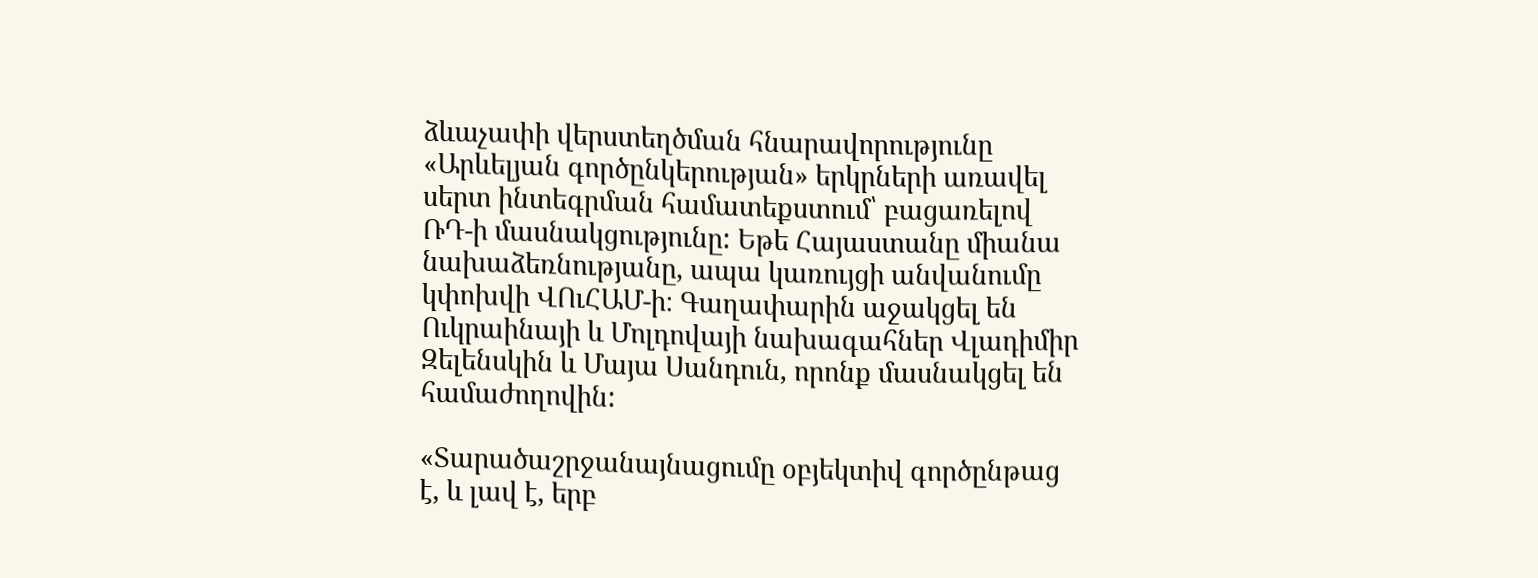ձևաչափի վերստեղծման հնարավորությունը «Արևելյան գործընկերության» երկրների առավել սերտ ինտեգրման համատեքստում՝ բացառելով ՌԴ-ի մասնակցությունը: Եթե Հայաստանը միանա նախաձեռնությանը, ապա կառույցի անվանումը կփոխվի ՎՈւՀԱՄ-ի։ Գաղափարին աջակցել են Ուկրաինայի և Մոլդովայի նախագահներ Վլադիմիր Զելենսկին և Մայա Սանդուն, որոնք մասնակցել են համաժողովին:

«Տարածաշրջանայնացումը օբյեկտիվ գործընթաց է, և լավ է, երբ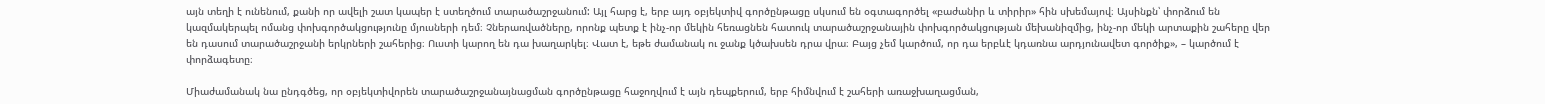այն տեղի է ունենում, քանի որ ավելի շատ կապեր է ստեղծում տարածաշրջանում: Այլ հարց է, երբ այդ օբյեկտիվ գործընթացը սկսում են օգտագործել «բաժանիր և տիրիր» հին սխեմայով։ Այսինքն՝ փորձում են կազմակերպել ոմանց փոխգործակցությունը մյուսների դեմ։ Չներառվածները, որոնք պետք է ինչ-որ մեկին հեռացնեն հատուկ տարածաշրջանային փոխգործակցության մեխանիզմից, ինչ-որ մեկի արտաքին շահերը վեր են դասում տարածաշրջանի երկրների շահերից։ Ուստի կարող են դա խաղարկել։ Վատ է, եթե ժամանակ ու ջանք կծախսեն դրա վրա։ Բայց չեմ կարծում, որ դա երբևէ կդառնա արդյունավետ գործիք», – կարծում է փորձագետը։

Միաժամանակ նա ընդգծեց, որ օբյեկտիվորեն տարածաշրջանայնացման գործընթացը հաջողվում է այն դեպքերում, երբ հիմնվում է շահերի առաջխաղացման,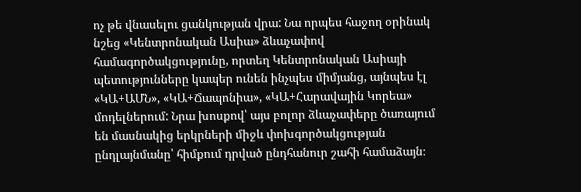ոչ թե վնասելու ցանկության վրա: Նա որպես հաջող օրինակ նշեց «Կենտրոնական Ասիա» ձևաչափով համագործակցությունը, որտեղ Կենտրոնական Ասիայի պետությունները կապեր ունեն ինչպես միմյանց, այնպես էլ «ԿԱ+ԱՄՆ», «ԿԱ+Ճապոնիա», «ԿԱ+Հարավային Կորեա» մոդելներում: Նրա խոսքով՝ այս բոլոր ձևաչափերը ծառայում են մասնակից երկրների միջև փոխգործակցության ընդլայնմանը՝ հիմքում դրված ընդհանուր շահի համաձայն։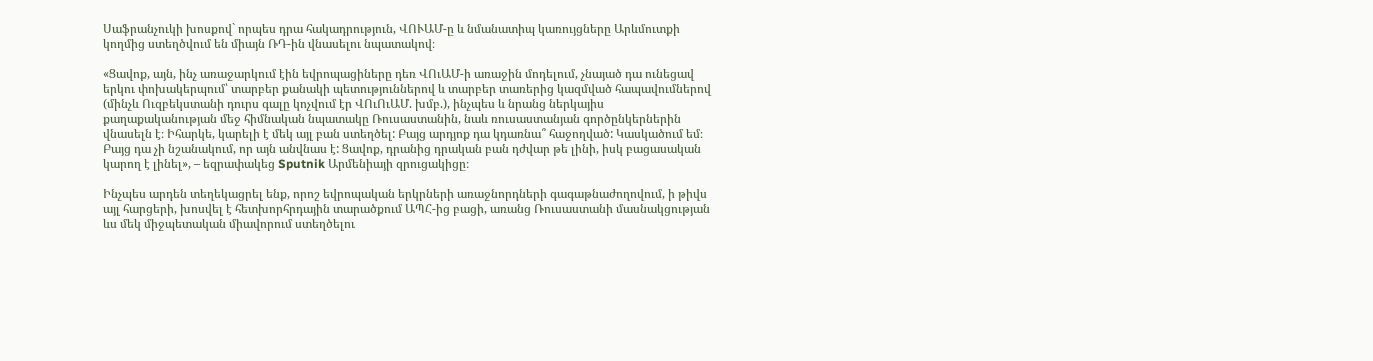Սաֆրանչուկի խոսքով` որպես դրա հակադրություն, ՎՈՒԱՄ-ը և նմանատիպ կառույցները Արևմուտքի կողմից ստեղծվում են միայն ՌԴ-ին վնասելու նպատակով։

«Ցավոք, այն, ինչ առաջարկում էին եվրոպացիները դեռ ՎՈւԱՄ-ի առաջին մոդելում, չնայած դա ունեցավ երկու փոխակերպում՝ տարբեր քանակի պետություններով և տարբեր տառերից կազմված հապավումներով (մինչև Ուզբեկստանի դուրս գալը կոչվում էր ՎՈւՈւԱՄ. խմբ.), ինչպես և նրանց ներկայիս քաղաքականության մեջ հիմնական նպատակը Ռուսաստանին, նաև ռուսաստանյան գործընկերներին վնասելն է։ Իհարկե, կարելի է մեկ այլ բան ստեղծել: Բայց արդյոք դա կդառնա՞ հաջողված: Կասկածում եմ։ Բայց դա չի նշանակում, որ այն անվնաս է: Ցավոք, դրանից դրական բան դժվար թե լինի, իսկ բացասական կարող է լինել», – եզրափակեց Sputnik Արմենիայի զրուցակիցը։

Ինչպես արդեն տեղեկացրել ենք, որոշ եվրոպական երկրների առաջնորդների գագաթնաժողովում, ի թիվս այլ հարցերի, խոսվել է հետխորհրդային տարածքում ԱՊՀ-ից բացի, առանց Ռուսաստանի մասնակցության ևս մեկ միջպետական միավորում ստեղծելու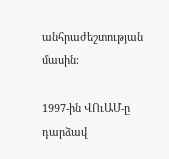անհրաժեշտության մասին։

1997-ին ՎՈւԱՄ-ը դարձավ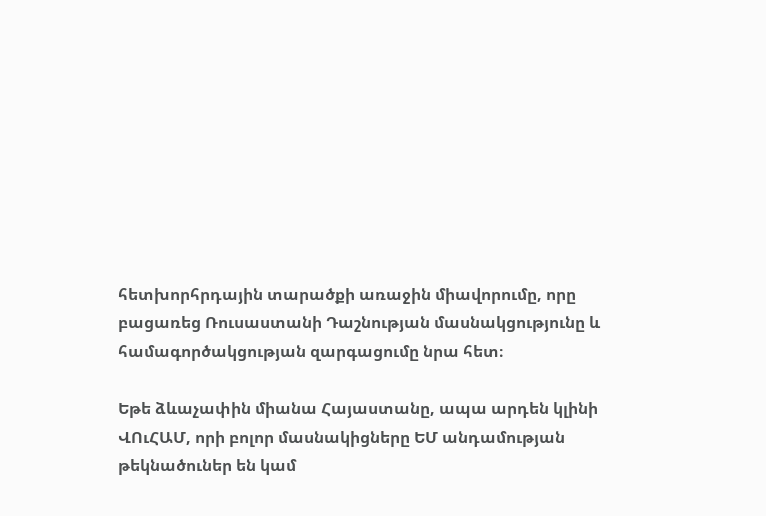հետխորհրդային տարածքի առաջին միավորումը, որը բացառեց Ռուսաստանի Դաշնության մասնակցությունը և համագործակցության զարգացումը նրա հետ։

Եթե ձևաչափին միանա Հայաստանը, ապա արդեն կլինի ՎՈւՀԱՄ, որի բոլոր մասնակիցները ԵՄ անդամության թեկնածուներ են կամ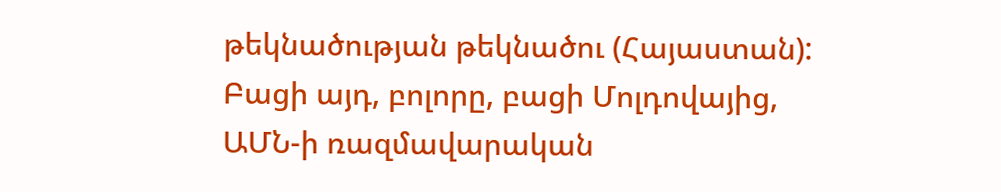թեկնածության թեկնածու (Հայաստան): Բացի այդ, բոլորը, բացի Մոլդովայից, ԱՄՆ-ի ռազմավարական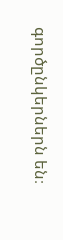գործընկերներն են։